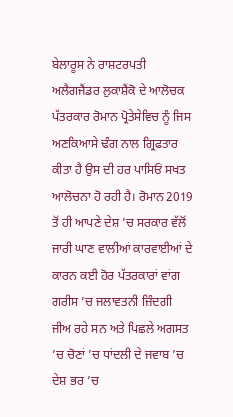ਬੇਲਾਰੂਸ ਨੇ ਰਾਸ਼ਟਰਪਤੀ ਅਲੈਗਜੈਂਡਰ ਲੁਕਾਸ਼ੈਂਕੋ ਦੇ ਆਲੋਚਕ ਪੱਤਰਕਾਰ ਰੋਮਾਨ ਪ੍ਰੋਤੇਸੇਵਿਚ ਨੂੰ ਜਿਸ ਅਣਕਿਆਸੇ ਢੰਗ ਨਾਲ ਗ੍ਰਿਫਤਾਰ ਕੀਤਾ ਹੈ ਉਸ ਦੀ ਹਰ ਪਾਸਿਓਂ ਸਖਤ ਆਲੋਚਨਾ ਹੋ ਰਹੀ ਹੈ। ਰੋਮਾਨ 2019 ਤੋਂ ਹੀ ਆਪਣੇ ਦੇਸ਼ ’ਚ ਸਰਕਾਰ ਵੱਲੋਂ ਜਾਰੀ ਘਾਣ ਵਾਲੀਆਂ ਕਾਰਵਾਈਆਂ ਦੇ ਕਾਰਨ ਕਈ ਹੋਰ ਪੱਤਰਕਾਰਾਂ ਵਾਂਗ ਗਰੀਸ ’ਚ ਜਲਾਵਤਨੀ ਜ਼ਿੰਦਗੀ ਜੀਅ ਰਹੇ ਸਨ ਅਤੇ ਪਿਛਲੇ ਅਗਸਤ ’ਚ ਚੋਣਾਂ ’ਚ ਧਾਂਦਲੀ ਦੇ ਜਵਾਬ ’ਚ ਦੇਸ਼ ਭਰ ’ਚ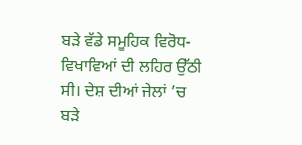ਬੜੇ ਵੱਡੇ ਸਮੂਹਿਕ ਵਿਰੋਧ-ਵਿਖਾਵਿਆਂ ਦੀ ਲਹਿਰ ਉੱਠੀ ਸੀ। ਦੇਸ਼ ਦੀਆਂ ਜੇਲਾਂ ’ਚ ਬੜੇ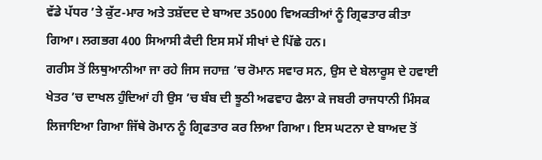ਵੱਡੇ ਪੱਧਰ ’ਤੇ ਕੁੱਟ-ਮਾਰ ਅਤੇ ਤਸ਼ੱਦਦ ਦੇ ਬਾਅਦ 35000 ਵਿਅਕਤੀਆਂ ਨੂੰ ਗ੍ਰਿਫਤਾਰ ਕੀਤਾ ਗਿਆ। ਲਗਭਗ 400 ਸਿਆਸੀ ਕੈਦੀ ਇਸ ਸਮੇਂ ਸੀਖਾਂ ਦੇ ਪਿੱਛੇ ਹਨ।
ਗਰੀਸ ਤੋਂ ਲਿਥੁਆਨੀਆ ਜਾ ਰਹੇ ਜਿਸ ਜਹਾਜ਼ ’ਚ ਰੋਮਾਨ ਸਵਾਰ ਸਨ, ਉਸ ਦੇ ਬੇਲਾਰੂਸ ਦੇ ਹਵਾਈ ਖੇਤਰ ’ਚ ਦਾਖਲ ਹੁੰਦਿਆਂ ਹੀ ਉਸ ’ਚ ਬੰਬ ਦੀ ਝੂਠੀ ਅਫਵਾਹ ਫੈਲਾ ਕੇ ਜਬਰੀ ਰਾਜਧਾਨੀ ਮਿੰਸਕ ਲਿਜਾਇਆ ਗਿਆ ਜਿੱਥੇ ਰੋਮਾਨ ਨੂੰ ਗ੍ਰਿਫਤਾਰ ਕਰ ਲਿਆ ਗਿਆ। ਇਸ ਘਟਨਾ ਦੇ ਬਾਅਦ ਤੋਂ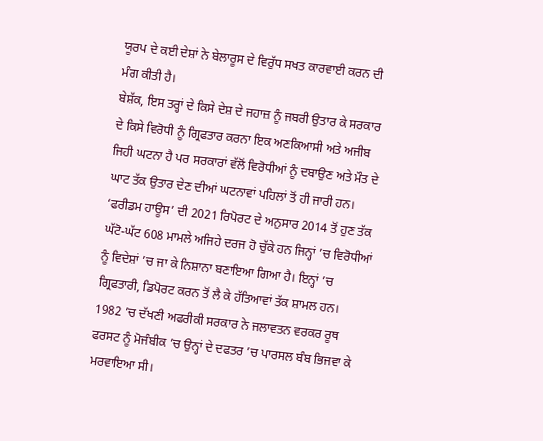ਯੂਰਪ ਦੇ ਕਈ ਦੇਸ਼ਾਂ ਨੇ ਬੇਲਾਰੂਸ ਦੇ ਵਿਰੁੱਧ ਸਖਤ ਕਾਰਵਾਈ ਕਰਨ ਦੀ ਮੰਗ ਕੀਤੀ ਹੈ।
ਬੇਸ਼ੱਕ, ਇਸ ਤਰ੍ਹਾਂ ਦੇ ਕਿਸੇ ਦੇਸ਼ ਦੇ ਜਹਾਜ਼ ਨੂੰ ਜਬਰੀ ਉਤਾਰ ਕੇ ਸਰਕਾਰ ਦੇ ਕਿਸੇ ਵਿਰੋਧੀ ਨੂੰ ਗ੍ਰਿਫਤਾਰ ਕਰਨਾ ਇਕ ਅਣਕਿਆਸੀ ਅਤੇ ਅਜੀਬ ਜਿਹੀ ਘਟਨਾ ਹੈ ਪਰ ਸਰਕਾਰਾਂ ਵੱਲੋਂ ਵਿਰੋਧੀਆਂ ਨੂੰ ਦਬਾਉਣ ਅਤੇ ਮੌਤ ਦੇ ਘਾਟ ਤੱਕ ਉਤਾਰ ਦੇਣ ਦੀਆਂ ਘਟਨਾਵਾਂ ਪਹਿਲਾਂ ਤੋਂ ਹੀ ਜਾਰੀ ਹਨ।
‘ਫਰੀਡਮ ਹਾਊਸ’ ਦੀ 2021 ਰਿਪੋਰਟ ਦੇ ਅਨੁਸਾਰ 2014 ਤੋਂ ਹੁਣ ਤੱਕ ਘੱਟੋ-ਘੱਟ 608 ਮਾਮਲੇ ਅਜਿਹੇ ਦਰਜ ਹੋ ਚੁੱਕੇ ਹਨ ਜਿਨ੍ਹਾਂ ’ਚ ਵਿਰੋਧੀਆਂ ਨੂੰ ਵਿਦੇਸ਼ਾਂ ’ਚ ਜਾ ਕੇ ਨਿਸ਼ਾਨਾ ਬਣਾਇਆ ਗਿਆ ਹੈ। ਇਨ੍ਹਾਂ ’ਚ ਗ੍ਰਿਫਤਾਰੀ, ਡਿਪੋਰਟ ਕਰਨ ਤੋਂ ਲੈ ਕੇ ਹੱਤਿਆਵਾਂ ਤੱਕ ਸ਼ਾਮਲ ਹਨ।
1982 ’ਚ ਦੱਖਣੀ ਅਫਰੀਕੀ ਸਰਕਾਰ ਨੇ ਜਲਾਵਤਨ ਵਰਕਰ ਰੂਥ ਫਰਸਟ ਨੂੰ ਮੋਜੰਬੀਕ ’ਚ ਉਨ੍ਹਾਂ ਦੇ ਦਫਤਰ ’ਚ ਪਾਰਸਲ ਬੰਬ ਭਿਜਵਾ ਕੇ ਮਰਵਾਇਆ ਸੀ।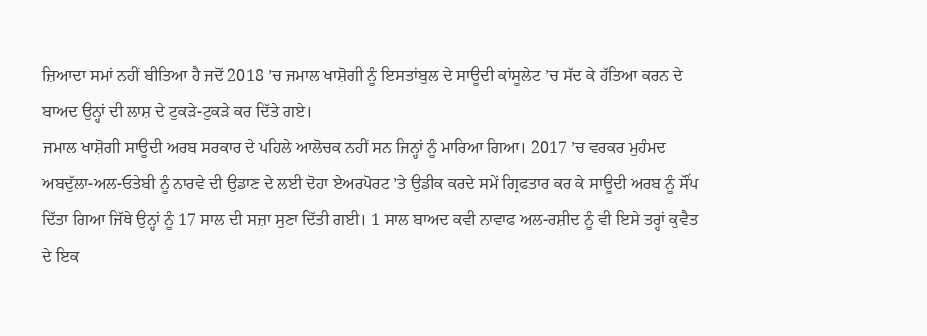ਜ਼ਿਆਦਾ ਸਮਾਂ ਨਹੀਂ ਬੀਤਿਆ ਹੈ ਜਦੋਂ 2018 ’ਚ ਜਮਾਲ ਖਾਸ਼ੋਗੀ ਨੂੰ ਇਸਤਾਂਬੁਲ ਦੇ ਸਾਊਦੀ ਕਾਂਸੂਲੇਟ ’ਚ ਸੱਦ ਕੇ ਹੱਤਿਆ ਕਰਨ ਦੇ ਬਾਅਦ ਉਨ੍ਹਾਂ ਦੀ ਲਾਸ਼ ਦੇ ਟੁਕੜੇ-ਟੁਕੜੇ ਕਰ ਦਿੱਤੇ ਗਏ।
ਜਮਾਲ ਖਾਸ਼ੋਗੀ ਸਾਊਦੀ ਅਰਬ ਸਰਕਾਰ ਦੇ ਪਹਿਲੇ ਆਲੋਚਕ ਨਹੀਂ ਸਨ ਜਿਨ੍ਹਾਂ ਨੂੰ ਮਾਰਿਆ ਗਿਆ। 2017 ’ਚ ਵਰਕਰ ਮੁਹੰਮਦ ਅਬਦੁੱਲਾ-ਅਲ-ਓਤੇਬੀ ਨੂੰ ਨਾਰਵੇ ਦੀ ਉਡਾਣ ਦੇ ਲਈ ਦੋਹਾ ਏਅਰਪੋਰਟ ’ਤੇ ਉਡੀਕ ਕਰਦੇ ਸਮੇਂ ਗ੍ਰਿਫਤਾਰ ਕਰ ਕੇ ਸਾਊਦੀ ਅਰਬ ਨੂੰ ਸੌਂਪ ਦਿੱਤਾ ਗਿਆ ਜਿੱਥੇ ਉਨ੍ਹਾਂ ਨੂੰ 17 ਸਾਲ ਦੀ ਸਜ਼ਾ ਸੁਣਾ ਦਿੱਤੀ ਗਈ। 1 ਸਾਲ ਬਾਅਦ ਕਵੀ ਨਾਵਾਫ ਅਲ-ਰਸ਼ੀਦ ਨੂੰ ਵੀ ਇਸੇ ਤਰ੍ਹਾਂ ਕੁਵੈਤ ਦੇ ਇਕ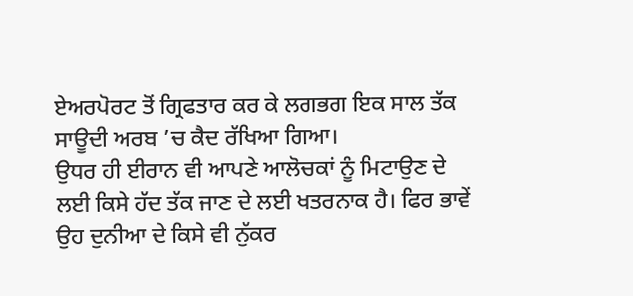ਏਅਰਪੋਰਟ ਤੋਂ ਗ੍ਰਿਫਤਾਰ ਕਰ ਕੇ ਲਗਭਗ ਇਕ ਸਾਲ ਤੱਕ ਸਾਊਦੀ ਅਰਬ ’ਚ ਕੈਦ ਰੱਖਿਆ ਗਿਆ।
ਉਧਰ ਹੀ ਈਰਾਨ ਵੀ ਆਪਣੇ ਆਲੋਚਕਾਂ ਨੂੰ ਮਿਟਾਉਣ ਦੇ ਲਈ ਕਿਸੇ ਹੱਦ ਤੱਕ ਜਾਣ ਦੇ ਲਈ ਖਤਰਨਾਕ ਹੈ। ਫਿਰ ਭਾਵੇਂ ਉਹ ਦੁਨੀਆ ਦੇ ਕਿਸੇ ਵੀ ਨੁੱਕਰ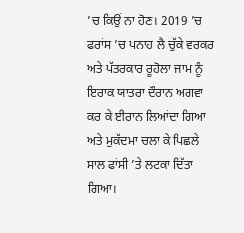’ਚ ਕਿਉਂ ਨਾ ਹੋਣ। 2019 ’ਚ ਫਰਾਂਸ ’ਚ ਪਨਾਹ ਲੈ ਚੁੱਕੇ ਵਰਕਰ ਅਤੇ ਪੱਤਰਕਾਰ ਰੂਹੋਲਾ ਜਾਮ ਨੂੰ ਇਰਾਕ ਯਾਤਰਾ ਦੌਰਾਨ ਅਗਵਾ ਕਰ ਕੇ ਈਰਾਨ ਲਿਆਂਦਾ ਗਿਆ ਅਤੇ ਮੁਕੱਦਮਾ ਚਲਾ ਕੇ ਪਿਛਲੇ ਸਾਲ ਫਾਂਸੀ ’ਤੇ ਲਟਕਾ ਦਿੱਤਾ ਗਿਆ।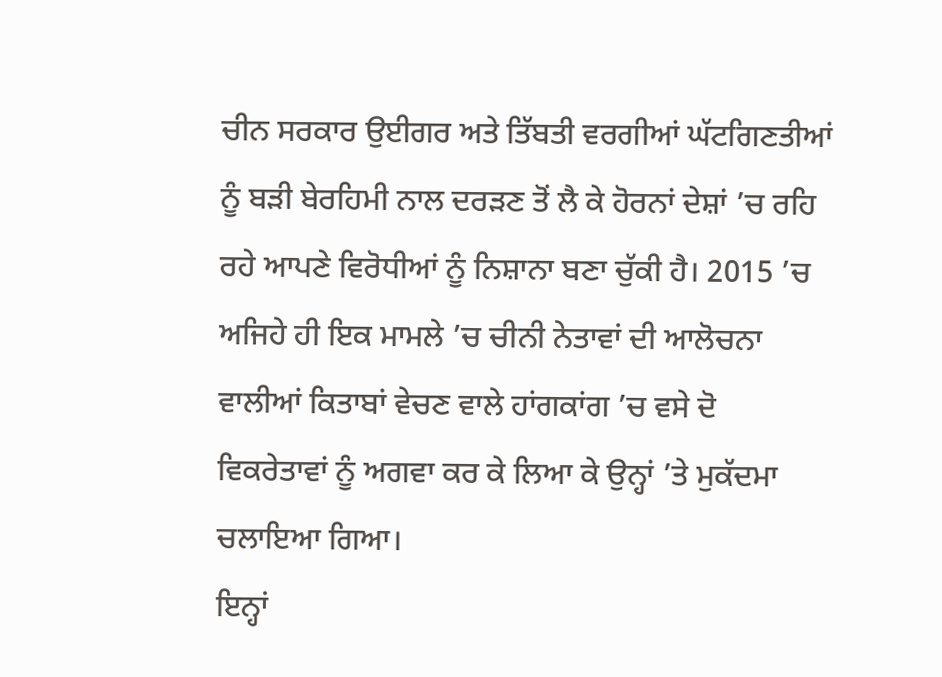ਚੀਨ ਸਰਕਾਰ ਉਈਗਰ ਅਤੇ ਤਿੱਬਤੀ ਵਰਗੀਆਂ ਘੱਟਗਿਣਤੀਆਂ ਨੂੰ ਬੜੀ ਬੇਰਹਿਮੀ ਨਾਲ ਦਰੜਣ ਤੋਂ ਲੈ ਕੇ ਹੋਰਨਾਂ ਦੇਸ਼ਾਂ ’ਚ ਰਹਿ ਰਹੇ ਆਪਣੇ ਵਿਰੋਧੀਆਂ ਨੂੰ ਨਿਸ਼ਾਨਾ ਬਣਾ ਚੁੱਕੀ ਹੈ। 2015 ’ਚ ਅਜਿਹੇ ਹੀ ਇਕ ਮਾਮਲੇ ’ਚ ਚੀਨੀ ਨੇਤਾਵਾਂ ਦੀ ਆਲੋਚਨਾ ਵਾਲੀਆਂ ਕਿਤਾਬਾਂ ਵੇਚਣ ਵਾਲੇ ਹਾਂਗਕਾਂਗ ’ਚ ਵਸੇ ਦੋ ਵਿਕਰੇਤਾਵਾਂ ਨੂੰ ਅਗਵਾ ਕਰ ਕੇ ਲਿਆ ਕੇ ਉਨ੍ਹਾਂ ’ਤੇ ਮੁਕੱਦਮਾ ਚਲਾਇਆ ਗਿਆ।
ਇਨ੍ਹਾਂ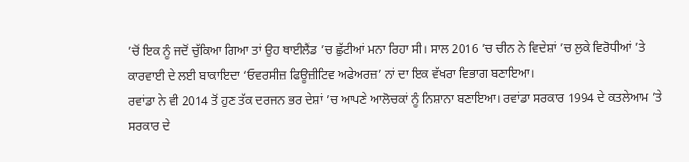’ਚੋਂ ਇਕ ਨੂੰ ਜਦੋਂ ਚੁੱਕਿਆ ਗਿਆ ਤਾਂ ਉਹ ਥਾਈਲੈਂਡ ’ਚ ਛੁੱਟੀਆਂ ਮਨਾ ਰਿਹਾ ਸੀ। ਸਾਲ 2016 ’ਚ ਚੀਨ ਨੇ ਵਿਦੇਸ਼ਾਂ ’ਚ ਲੁਕੇ ਵਿਰੋਧੀਆਂ ’ਤੇ ਕਾਰਵਾਈ ਦੇ ਲਈ ਬਾਕਾਇਦਾ ‘ਓਵਰਸੀਜ਼ ਫਿਊਜ਼ੀਟਿਵ ਅਫੇਅਰਜ਼’ ਨਾਂ ਦਾ ਇਕ ਵੱਖਰਾ ਵਿਭਾਗ ਬਣਾਇਆ।
ਰਵਾਂਡਾ ਨੇ ਵੀ 2014 ਤੋਂ ਹੁਣ ਤੱਕ ਦਰਜਨ ਭਰ ਦੇਸ਼ਾਂ ’ਚ ਆਪਣੇ ਆਲੋਚਕਾਂ ਨੂੰ ਨਿਸ਼ਾਨਾ ਬਣਾਇਆ। ਰਵਾਂਡਾ ਸਰਕਾਰ 1994 ਦੇ ਕਤਲੇਆਮ ’ਤੇ ਸਰਕਾਰ ਦੇ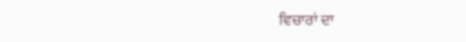ਵਿਚਾਰਾਂ ਦਾ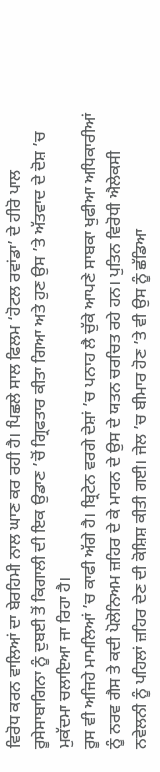ਵਿਰੋਧ ਕਰਨ ਵਾਲਿਆਂ ਦਾ ਬੇਰਹਿਮੀ ਨਾਲ ਘਾਣ ਕਰ ਰਹੀ ਹੈ। ਪਿਛਲੇ ਸਾਲ ਫਿਲਮ ‘ਹੋਟਲ ਰਵਾਂਡਾ’ ਦੇ ਹੀਰੋ ਪਾਲ ਰੂਸੇਸਾਬਾਗਿਨਾ ਨੂੰ ਦੁਬਈ ਤੋਂ ਕਿਗਾਲੀ ਦੀ ਇਕ ਉਡਾਣ ’ਚੋਂ ਗ੍ਰਿਫਤਾਰ ਕੀਤਾ ਗਿਆ ਅਤੇ ਹੁਣ ਉਸ ’ਤੇ ਅੱਤਵਾਦ ਦੇ ਦੋਸ਼ ’ਚ ਮੁਕੱਦਮਾ ਚਲਾਇਆ ਜਾ ਰਿਹਾ ਹੈ।
ਰੂਸ ਵੀ ਅਜਿਹੇ ਮਾਮਲਿਆਂ ’ਚ ਕਾਫੀ ਅੱਗੇ ਹੈ। ਬ੍ਰਿਟੇਨ ਵਰਗੇ ਦੇਸ਼ਾਂ ’ਚ ਪਨਾਹ ਲੈ ਚੁੱਕੇ ਆਪਣੇ ਸਾਬਕਾ ਖੁਫੀਆ ਅਧਿਕਾਰੀਆਂ ਨੂੰ ਨਰਵ ਗੈਸ ਤੇ ਕਦੀ ਪੋਲੋਨਿਅਮ ਜ਼ਹਿਰ ਦੇ ਕੇ ਮਾਰਨ ਦੇ ਉਸ ਦੇ ਯਤਨ ਚਰਚਿਤ ਰਹੇ ਹਨ। ਪੁਤਿਨ ਵਿਰੋਧੀ ਐਲੇਕਸੀ ਨਵੇਲਨੀ ਨੂੰ ਪਹਿਲਾਂ ਜ਼ਹਿਰ ਦੇਣ ਦੀ ਕੋਸ਼ਿਸ਼ ਕੀਤੀ ਗਈ। ਜੇਲ ’ਚ ਬੀਮਾਰ ਹੋਣ ’ਤੇ ਵੀ ਉਸ ਨੂੰ ਛੱਡਿਆ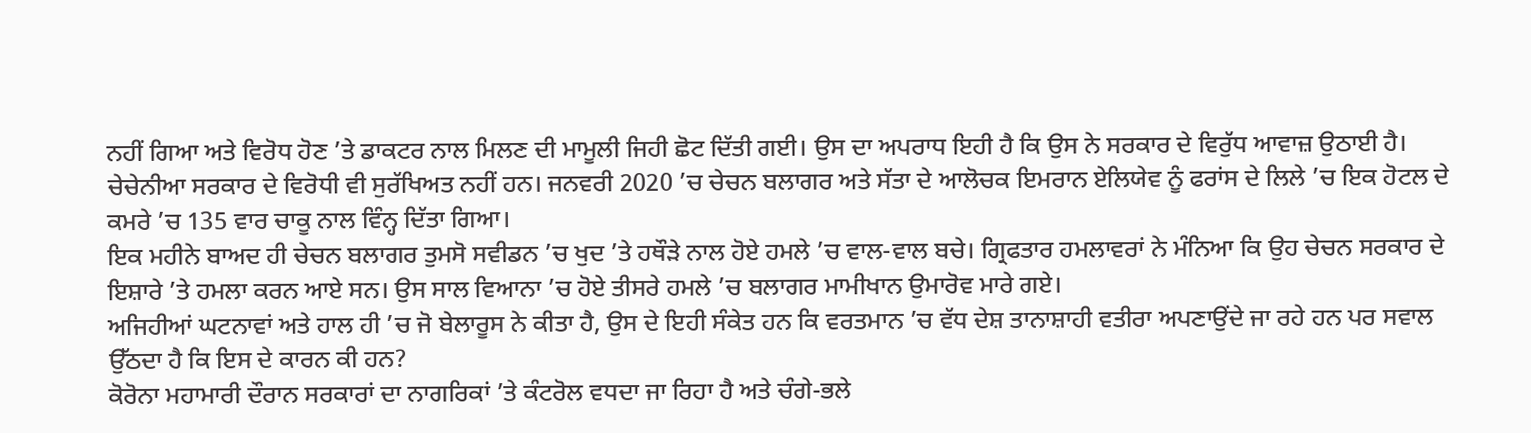ਨਹੀਂ ਗਿਆ ਅਤੇ ਵਿਰੋਧ ਹੋਣ ’ਤੇ ਡਾਕਟਰ ਨਾਲ ਮਿਲਣ ਦੀ ਮਾਮੂਲੀ ਜਿਹੀ ਛੋਟ ਦਿੱਤੀ ਗਈ। ਉਸ ਦਾ ਅਪਰਾਧ ਇਹੀ ਹੈ ਕਿ ਉਸ ਨੇ ਸਰਕਾਰ ਦੇ ਵਿਰੁੱਧ ਆਵਾਜ਼ ਉਠਾਈ ਹੈ।
ਚੇਚੇਨੀਆ ਸਰਕਾਰ ਦੇ ਵਿਰੋਧੀ ਵੀ ਸੁਰੱਖਿਅਤ ਨਹੀਂ ਹਨ। ਜਨਵਰੀ 2020 ’ਚ ਚੇਚਨ ਬਲਾਗਰ ਅਤੇ ਸੱਤਾ ਦੇ ਆਲੋਚਕ ਇਮਰਾਨ ਏਲਿਯੇਵ ਨੂੰ ਫਰਾਂਸ ਦੇ ਲਿਲੇ ’ਚ ਇਕ ਹੋਟਲ ਦੇ ਕਮਰੇ ’ਚ 135 ਵਾਰ ਚਾਕੂ ਨਾਲ ਵਿੰਨ੍ਹ ਦਿੱਤਾ ਗਿਆ।
ਇਕ ਮਹੀਨੇ ਬਾਅਦ ਹੀ ਚੇਚਨ ਬਲਾਗਰ ਤੁਮਸੋ ਸਵੀਡਨ ’ਚ ਖੁਦ ’ਤੇ ਹਥੌੜੇ ਨਾਲ ਹੋਏ ਹਮਲੇ ’ਚ ਵਾਲ-ਵਾਲ ਬਚੇ। ਗ੍ਰਿਫਤਾਰ ਹਮਲਾਵਰਾਂ ਨੇ ਮੰਨਿਆ ਕਿ ਉਹ ਚੇਚਨ ਸਰਕਾਰ ਦੇ ਇਸ਼ਾਰੇ ’ਤੇ ਹਮਲਾ ਕਰਨ ਆਏ ਸਨ। ਉਸ ਸਾਲ ਵਿਆਨਾ ’ਚ ਹੋਏ ਤੀਸਰੇ ਹਮਲੇ ’ਚ ਬਲਾਗਰ ਮਾਮੀਖਾਨ ਉਮਾਰੋਵ ਮਾਰੇ ਗਏ।
ਅਜਿਹੀਆਂ ਘਟਨਾਵਾਂ ਅਤੇ ਹਾਲ ਹੀ ’ਚ ਜੋ ਬੇਲਾਰੂਸ ਨੇ ਕੀਤਾ ਹੈ, ਉਸ ਦੇ ਇਹੀ ਸੰਕੇਤ ਹਨ ਕਿ ਵਰਤਮਾਨ ’ਚ ਵੱਧ ਦੇਸ਼ ਤਾਨਾਸ਼ਾਹੀ ਵਤੀਰਾ ਅਪਣਾਉਂਦੇ ਜਾ ਰਹੇ ਹਨ ਪਰ ਸਵਾਲ ਉੱਠਦਾ ਹੈ ਕਿ ਇਸ ਦੇ ਕਾਰਨ ਕੀ ਹਨ?
ਕੋਰੋਨਾ ਮਹਾਮਾਰੀ ਦੌਰਾਨ ਸਰਕਾਰਾਂ ਦਾ ਨਾਗਰਿਕਾਂ ’ਤੇ ਕੰਟਰੋਲ ਵਧਦਾ ਜਾ ਰਿਹਾ ਹੈ ਅਤੇ ਚੰਗੇ-ਭਲੇ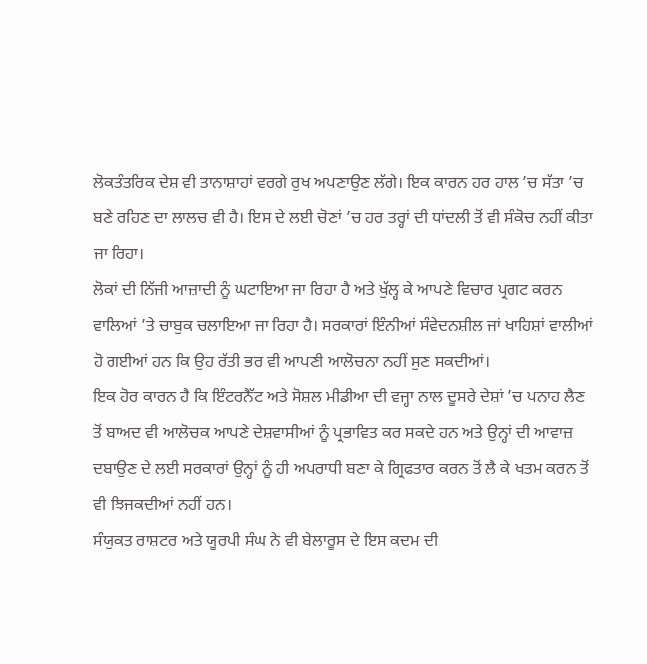ਲੋਕਤੰਤਰਿਕ ਦੇਸ਼ ਵੀ ਤਾਨਾਸ਼ਾਹਾਂ ਵਰਗੇ ਰੁਖ ਅਪਣਾਉਣ ਲੱਗੇ। ਇਕ ਕਾਰਨ ਹਰ ਹਾਲ ’ਚ ਸੱਤਾ ’ਚ ਬਣੇ ਰਹਿਣ ਦਾ ਲਾਲਚ ਵੀ ਹੈ। ਇਸ ਦੇ ਲਈ ਚੋਣਾਂ ’ਚ ਹਰ ਤਰ੍ਹਾਂ ਦੀ ਧਾਂਦਲੀ ਤੋਂ ਵੀ ਸੰਕੋਚ ਨਹੀਂ ਕੀਤਾ ਜਾ ਰਿਹਾ।
ਲੋਕਾਂ ਦੀ ਨਿੱਜੀ ਆਜ਼ਾਦੀ ਨੂੰ ਘਟਾਇਆ ਜਾ ਰਿਹਾ ਹੈ ਅਤੇ ਖੁੱਲ੍ਹ ਕੇ ਆਪਣੇ ਵਿਚਾਰ ਪ੍ਰਗਟ ਕਰਨ ਵਾਲਿਆਂ ’ਤੇ ਚਾਬੁਕ ਚਲਾਇਆ ਜਾ ਰਿਹਾ ਹੈ। ਸਰਕਾਰਾਂ ਇੰਨੀਆਂ ਸੰਵੇਦਨਸ਼ੀਲ ਜਾਂ ਖਾਹਿਸ਼ਾਂ ਵਾਲੀਆਂ ਹੋ ਗਈਆਂ ਹਨ ਕਿ ਉਹ ਰੱਤੀ ਭਰ ਵੀ ਆਪਣੀ ਆਲੋਚਨਾ ਨਹੀਂ ਸੁਣ ਸਕਦੀਆਂ।
ਇਕ ਹੋਰ ਕਾਰਨ ਹੈ ਕਿ ਇੰਟਰਨੈੱਟ ਅਤੇ ਸੋਸ਼ਲ ਮੀਡੀਆ ਦੀ ਵਜ੍ਹਾ ਨਾਲ ਦੂਸਰੇ ਦੇਸ਼ਾਂ ’ਚ ਪਨਾਹ ਲੈਣ ਤੋਂ ਬਾਅਦ ਵੀ ਆਲੋਚਕ ਆਪਣੇ ਦੇਸ਼ਵਾਸੀਆਂ ਨੂੰ ਪ੍ਰਭਾਵਿਤ ਕਰ ਸਕਦੇ ਹਨ ਅਤੇ ਉਨ੍ਹਾਂ ਦੀ ਆਵਾਜ਼ ਦਬਾਉਣ ਦੇ ਲਈ ਸਰਕਾਰਾਂ ਉਨ੍ਹਾਂ ਨੂੰ ਹੀ ਅਪਰਾਧੀ ਬਣਾ ਕੇ ਗ੍ਰਿਫਤਾਰ ਕਰਨ ਤੋਂ ਲੈ ਕੇ ਖਤਮ ਕਰਨ ਤੋਂ ਵੀ ਝਿਜਕਦੀਆਂ ਨਹੀਂ ਹਨ।
ਸੰਯੁਕਤ ਰਾਸ਼ਟਰ ਅਤੇ ਯੂਰਪੀ ਸੰਘ ਨੇ ਵੀ ਬੇਲਾਰੂਸ ਦੇ ਇਸ ਕਦਮ ਦੀ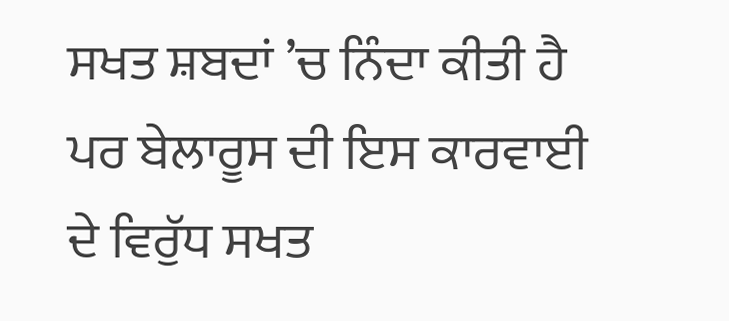ਸਖਤ ਸ਼ਬਦਾਂ ’ਚ ਨਿੰਦਾ ਕੀਤੀ ਹੈ ਪਰ ਬੇਲਾਰੂਸ ਦੀ ਇਸ ਕਾਰਵਾਈ ਦੇ ਵਿਰੁੱਧ ਸਖਤ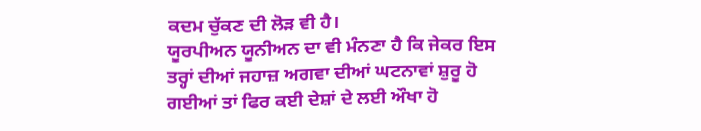ਕਦਮ ਚੁੱਕਣ ਦੀ ਲੋੜ ਵੀ ਹੈ।
ਯੂਰਪੀਅਨ ਯੂਨੀਅਨ ਦਾ ਵੀ ਮੰਨਣਾ ਹੈ ਕਿ ਜੇਕਰ ਇਸ ਤਰ੍ਹਾਂ ਦੀਆਂ ਜਹਾਜ਼ ਅਗਵਾ ਦੀਆਂ ਘਟਨਾਵਾਂ ਸ਼ੁਰੂ ਹੋ ਗਈਆਂ ਤਾਂ ਫਿਰ ਕਈ ਦੇਸ਼ਾਂ ਦੇ ਲਈ ਔਖਾ ਹੋ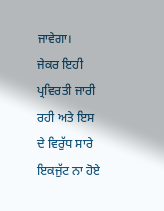ਜਾਵੇਗਾ।
ਜੇਕਰ ਇਹੀ ਪ੍ਰਵਿਰਤੀ ਜਾਰੀ ਰਹੀ ਅਤੇ ਇਸ ਦੇ ਵਿਰੁੱਧ ਸਾਰੇ ਇਕਜੁੱਟ ਨਾ ਹੋਏ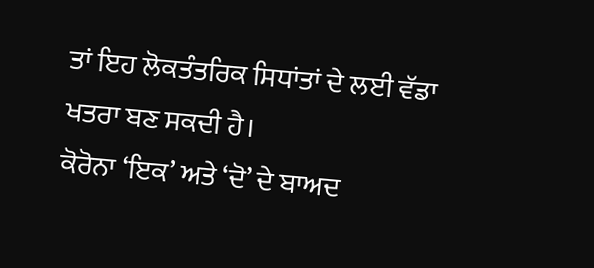ਤਾਂ ਇਹ ਲੋਕਤੰਤਰਿਕ ਸਿਧਾਂਤਾਂ ਦੇ ਲਈ ਵੱਡਾ ਖਤਰਾ ਬਣ ਸਕਦੀ ਹੈ।
ਕੋਰੋਨਾ ‘ਇਕ’ ਅਤੇ ‘ਦੋ’ ਦੇ ਬਾਅਦ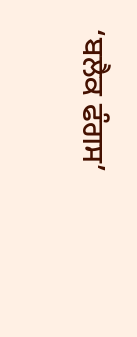‘ਬਲੈਕ ਫੰਗਸ’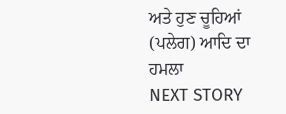ਅਤੇ ਹੁਣ ਚੂਹਿਆਂ (ਪਲੇਗ) ਆਦਿ ਦਾ ਹਮਲਾ
NEXT STORY